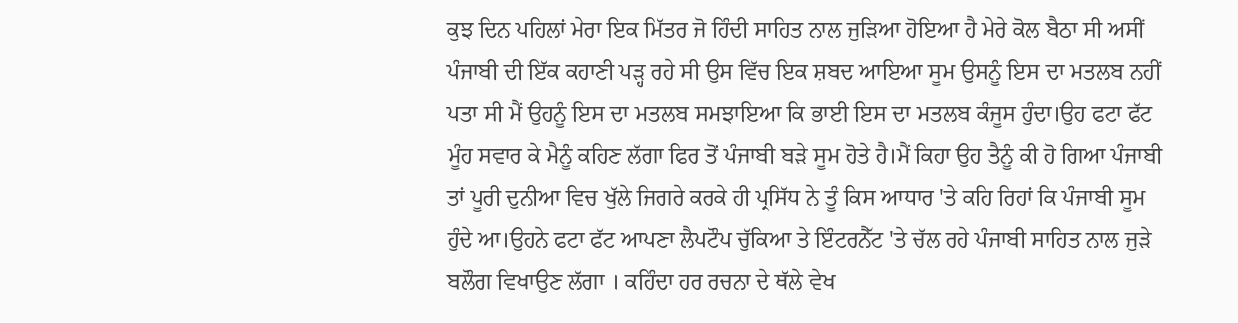ਕੁਝ ਦਿਨ ਪਹਿਲਾਂ ਮੇਰਾ ਇਕ ਮਿੱਤਰ ਜੋ ਹਿੰਦੀ ਸਾਹਿਤ ਨਾਲ ਜੁੜਿਆ ਹੋਇਆ ਹੈ ਮੇਰੇ ਕੋਲ ਬੈਠਾ ਸੀ ਅਸੀਂ ਪੰਜਾਬੀ ਦੀ ਇੱਕ ਕਹਾਣੀ ਪੜ੍ਹ ਰਹੇ ਸੀ ਉਸ ਵਿੱਚ ਇਕ ਸ਼ਬਦ ਆਇਆ ਸੂਮ ਉਸਨੂੰ ਇਸ ਦਾ ਮਤਲਬ ਨਹੀਂ ਪਤਾ ਸੀ ਮੈਂ ਉਹਨੂੰ ਇਸ ਦਾ ਮਤਲਬ ਸਮਝਾਇਆ ਕਿ ਭਾਈ ਇਸ ਦਾ ਮਤਲਬ ਕੰਜੂਸ ਹੁੰਦਾ।ਉਹ ਫਟਾ ਫੱਟ ਮੂੰਹ ਸਵਾਰ ਕੇ ਮੈਨੂੰ ਕਹਿਣ ਲੱਗਾ ਫਿਰ ਤੋਂ ਪੰਜਾਬੀ ਬੜੇ ਸੂਮ ਹੋਤੇ ਹੈ।ਮੈਂ ਕਿਹਾ ਉਹ ਤੈਨੂੰ ਕੀ ਹੋ ਗਿਆ ਪੰਜਾਬੀ ਤਾਂ ਪੂਰੀ ਦੁਨੀਆ ਵਿਚ ਖੁੱਲੇ ਜਿਗਰੇ ਕਰਕੇ ਹੀ ਪ੍ਰਸਿੱਧ ਨੇ ਤੂੰ ਕਿਸ ਆਧਾਰ 'ਤੇ ਕਹਿ ਰਿਹਾਂ ਕਿ ਪੰਜਾਬੀ ਸੂਮ ਹੁੰਦੇ ਆ।ਉਹਨੇ ਫਟਾ ਫੱਟ ਆਪਣਾ ਲੈਪਟੌਪ ਚੁੱਕਿਆ ਤੇ ਇੰਟਰਨੈੱਟ 'ਤੇ ਚੱਲ ਰਹੇ ਪੰਜਾਬੀ ਸਾਹਿਤ ਨਾਲ ਜੁੜੇ ਬਲੌਗ ਵਿਖਾਉਣ ਲੱਗਾ । ਕਹਿੰਦਾ ਹਰ ਰਚਨਾ ਦੇ ਥੱਲੇ ਵੇਖ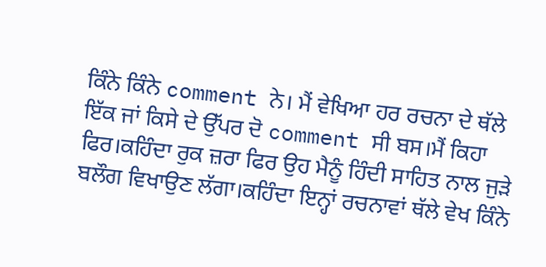ਕਿੰਨੇ ਕਿੰਨੇ comment ਨੇ। ਮੈਂ ਵੇਖਿਆ ਹਰ ਰਚਨਾ ਦੇ ਥੱਲੇ ਇੱਕ ਜਾਂ ਕਿਸੇ ਦੇ ਉੱਪਰ ਦੋ comment ਸੀ ਬਸ।ਮੈਂ ਕਿਹਾ ਫਿਰ।ਕਹਿੰਦਾ ਰੁਕ ਜ਼ਰਾ ਫਿਰ ਉਹ ਮੈਨੂੰ ਹਿੰਦੀ ਸਾਹਿਤ ਨਾਲ ਜੁੜੇ ਬਲੌਗ ਵਿਖਾਉਣ ਲੱਗਾ।ਕਹਿੰਦਾ ਇਨ੍ਹਾਂ ਰਚਨਾਵਾਂ ਥੱਲੇ ਵੇਖ ਕਿੰਨੇ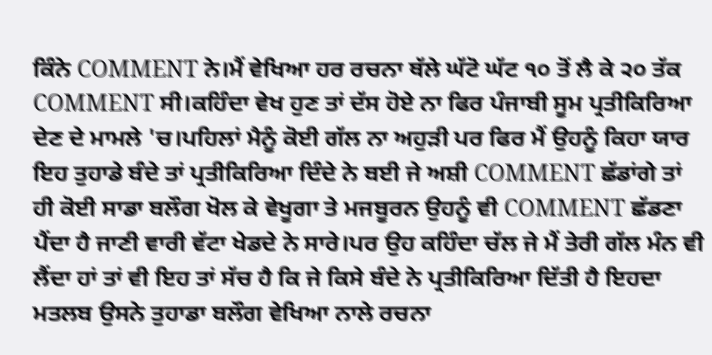ਕਿੰਨੇ COMMENT ਨੇ।ਮੈਂ ਵੇਖਿਆ ਹਰ ਰਚਨਾ ਥੱਲੇ ਘੱਟੋ ਘੱਟ ੧੦ ਤੋਂ ਲੈ ਕੇ ੨੦ ਤੱਕ COMMENT ਸੀ।ਕਹਿੰਦਾ ਵੇਖ ਹੁਣ ਤਾਂ ਦੱਸ ਹੋਏ ਨਾ ਫਿਰ ਪੰਜਾਬੀ ਸੂਮ ਪ੍ਰਤੀਕਿਰਿਆ ਦੇਣ ਦੇ ਮਾਮਲੇ 'ਚ।ਪਹਿਲਾਂ ਮੈਨੂੰ ਕੋਈ ਗੱਲ ਨਾ ਅਹੁੜੀ ਪਰ ਫਿਰ ਮੈਂ ਉਹਨੂੰ ਕਿਹਾ ਯਾਰ ਇਹ ਤੁਹਾਡੇ ਬੰਦੇ ਤਾਂ ਪ੍ਰਤੀਕਿਰਿਆ ਦਿੰਦੇ ਨੇ ਬਈ ਜੇ ਅਸ਼ੀ COMMENT ਛੱਡਾਂਗੇ ਤਾਂ ਹੀ ਕੋਈ ਸਾਡਾ ਬਲੌਗ ਖੋਲ ਕੇ ਵੇਖੂਗਾ ਤੇ ਮਜਬੂਰਨ ਉਹਨੂੰ ਵੀ COMMENT ਛੱਡਣਾ ਪੈਂਦਾ ਹੈ ਜਾਣੀ ਵਾਰੀ ਵੱਟਾ ਖੇਡਦੇ ਨੇ ਸਾਰੇ।ਪਰ ਉਹ ਕਹਿੰਦਾ ਚੱਲ ਜੇ ਮੈਂ ਤੇਰੀ ਗੱਲ ਮੰਨ ਵੀ ਲੈਂਦਾ ਹਾਂ ਤਾਂ ਵੀ ਇਹ ਤਾਂ ਸੱਚ ਹੈ ਕਿ ਜੇ ਕਿਸੇ ਬੰਦੇ ਨੇ ਪ੍ਰਤੀਕਿਰਿਆ ਦਿੱਤੀ ਹੈ ਇਹਦਾ ਮਤਲਬ ਉਸਨੇ ਤੁਹਾਡਾ ਬਲੌਗ ਵੇਖਿਆ ਨਾਲੇ ਰਚਨਾ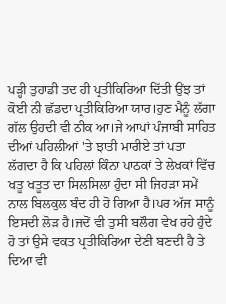ਪੜ੍ਹੀ ਤੁਹਾਡੀ ਤਦ ਹੀ ਪ੍ਰਤੀਕਿਰਿਆ ਦਿੱਤੀ ਉਂਝ ਤਾਂ ਕੋਈ ਨੀ ਛੱਡਦਾ ਪ੍ਰਤੀਕਿਰਿਆ ਯਾਰ।ਹੁਣ ਮੈਨੂੰ ਲੱਗਾ ਗੱਲ ਉਹਦੀ ਵੀ ਠੀਕ ਆ।ਜੇ ਆਪਾਂ ਪੰਜਾਬੀ ਸਾਹਿਤ ਦੀਆਂ ਪਹਿਲੀਆਂ 'ਤੇ ਝਾਤੀ ਮਾਰੀਏ ਤਾਂ ਪਤਾ ਲੱਗਦਾ ਹੈ ਕਿ ਪਹਿਲਾਂ ਕਿੰਨਾ ਪਾਠਕਾਂ ਤੇ ਲੇਖਕਾਂ ਵਿੱਚ ਖਤੂ ਖਤੂਤ ਦਾ ਸਿਲਸਿਲਾ ਹੁੰਦਾ ਸੀ ਜਿਹੜਾ ਸਮੇਂ ਨਾਲ ਬਿਲਕੁਲ ਬੰਦ ਹੀ ਹੋ ਗਿਆ ਹੈ।ਪਰ ਅੱਜ ਸਾਨੂੰ ਇਸਦੀ ਲੋੜ ਹੈ।ਜਦੋਂ ਵੀ ਤੁਸੀ ਬਲੌਗ ਵੇਖ ਰਹੇ ਹੁੰਦੇ ਹੋ ਤਾਂ ਉਸੇ ਵਕਤ ਪ੍ਰਤੀਕਿਰਿਆ ਦੇਣੀ ਬਣਦੀ ਹੈ ਤੇ ਦਿਆ ਵੀ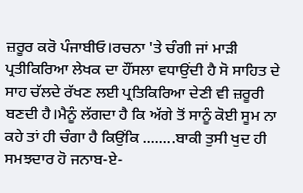ਜ਼ਰੂਰ ਕਰੋ ਪੰਜਾਬੀਓ।ਰਚਨਾ 'ਤੇ ਚੰਗੀ ਜਾਂ ਮਾੜੀ ਪ੍ਰਤੀਕਿਰਿਆ ਲੇਖਕ ਦਾ ਹੌਂਸਲਾ ਵਧਾਉਂਦੀ ਹੈ ਸੋ ਸਾਹਿਤ ਦੇ ਸਾਹ ਚੱਲਦੇ ਰੱਖਣ ਲਈ ਪ੍ਰਤਿਕਿਰਿਆ ਦੇਣੀ ਵੀ ਜ਼ਰੂਰੀ ਬਣਦੀ ਹੈ।ਮੈਨੂੰ ਲੱਗਦਾ ਹੈ ਕਿ ਅੱਗੇ ਤੋਂ ਸਾਨੂੰ ਕੋਈ ਸੂਮ ਨਾ ਕਹੇ ਤਾਂ ਹੀ ਚੰਗਾ ਹੈ ਕਿਉਂਕਿ ........ਬਾਕੀ ਤੁਸੀ ਖੁਦ ਹੀ ਸਮਝਦਾਰ ਹੋ ਜਨਾਬ-ਏ-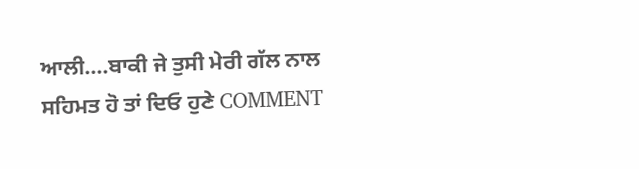ਆਲੀ....ਬਾਕੀ ਜੇ ਤੁਸੀ ਮੇਰੀ ਗੱਲ ਨਾਲ ਸਹਿਮਤ ਹੋ ਤਾਂ ਦਿਓ ਹੁਣੇ COMMENT